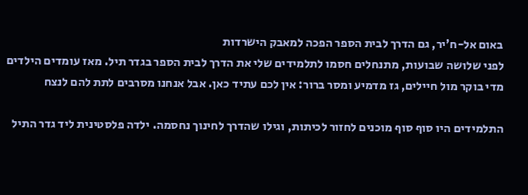באום אל-ח'יר, גם הדרך לבית הספר הפכה למאבק הישרדות
לפני שלושה שבועות, מתנחלים חסמו לתלמידים שלי את הדרך לבית הספר בגדר תיל. מאז עומדים הילדים מדי בוקר מול חיילים, גז מדמיע ומסר ברור: אין לכם עתיד כאן. אבל אנחנו מסרבים לתת להם לנצח

התלמידים היו סוף סוף מוכנים לחזור לכיתות, וגילו שהדרך לחינוך נחסמה. ילדה פלסטינית ליד גדר התיל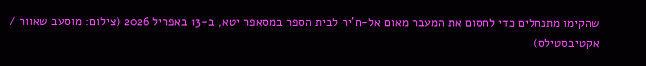שהקימו מתנחלים כדי לחסום את המעבר מאום אל-ח'יר לבית הספר במסאפר יטא, ב-13 באפריל 2026 (צילום: מוסעב שאוור / אקטיבסטילס)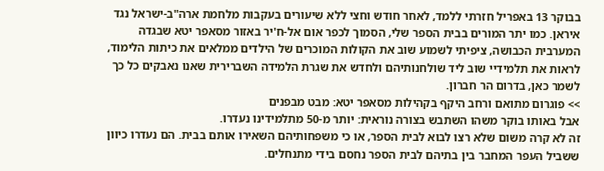בבוקר 13 באפריל חזרתי ללמד, לאחר חודש וחצי ללא שיעורים בעקבות מלחמת ארה"ב-ישראל נגד איראן. כמו יתר המורים בבית הספר שלי, הסמוך לכפר אום אל-ח'יר באזור מסאפר יטא שבגדה המערבית הכבושה, ציפיתי לשמוע שוב את הקולות המוכרים של הילדים ממלאים את כיתות הלימוד, לראות את תלמידיי שוב ליד שולחנותיהם ולחדש את שגרת הלמידה השברירית שאנו נאבקים כל כך לשמר כאן, בדרום הר חברון.
>> פוגרום מתואם ורחב היקף בקהילות מסאפר יטא: מבט מבפנים
אבל באותו בוקר משהו השתבש בצורה נוראית: יותר מ-50 מתלמידינו נעדרו.
זה לא קרה משום שלא רצו לבוא לבית הספר, או כי משפחותיהם השאירו אותם בבית. הם נעדרו כיוון ששביל העפר המחבר בין בתיהם לבית הספר נחסם בידי מתנחלים.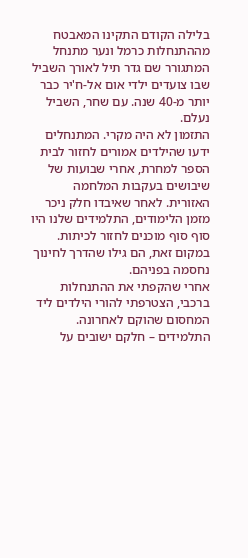בלילה הקודם התקינו המאבטח מההתנחלות כרמל ונער מתנחל המתגורר שם גדר תיל לאורך השביל שבו צועדים ילדי אום אל-ח'יר כבר יותר מ-40 שנה. עם שחר, השביל נעלם.
התזמון לא היה מקרי. המתנחלים ידעו שהילדים אמורים לחזור לבית הספר למחרת, אחרי שבועות של שיבושים בעקבות המלחמה האזורית. לאחר שאיבדו חלק ניכר מזמן הלימודים, התלמידים שלנו היו סוף סוף מוכנים לחזור לכיתות. במקום זאת, הם גילו שהדרך לחינוך נחסמה בפניהם.
אחרי שהקפתי את ההתנחלות ברכבי, הצטרפתי להורי הילדים ליד המחסום שהוקם לאחרונה. התלמידים – חלקם ישובים על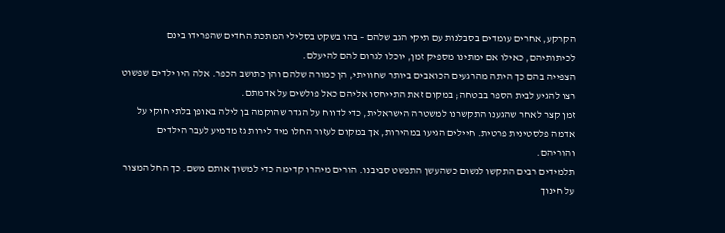הקרקע, אחרים עומדים בסבלנות עם תיקי הגב שלהם – בהו בשקט בסלילי המתכת החדים שהפרידו בינם לכיתותיהם, כאילו אם ימתינו מספיק זמן, יוכלו לגרום להם להיעלם.
הצפייה בהם כך היתה מהרגעים הכואבים ביותר שחוויתי, הן כמורה שלהם והן כתושב הכפר. אלה היו ילדים שפשוט רצו להגיע לבית הספר בבטחה; במקום זאת התייחסו אליהם כאל פולשים על אדמתם.
זמן קצר לאחר שהגענו התקשרנו למשטרה הישראלית, כדי לדווח על הגדר שהוקמה בן לילה באופן בלתי חוקי על אדמה פלסטינית פרטית. חיילים הגיעו במהירות, אך במקום לעזור החלו מיד לירות גז מדמיע לעבר הילדים והוריהם.
תלמידים רבים התקשו לנשום כשהעשן התפשט סביבנו. הורים מיהרו קדימה כדי למשוך אותם משם. כך החל המצור על חינוך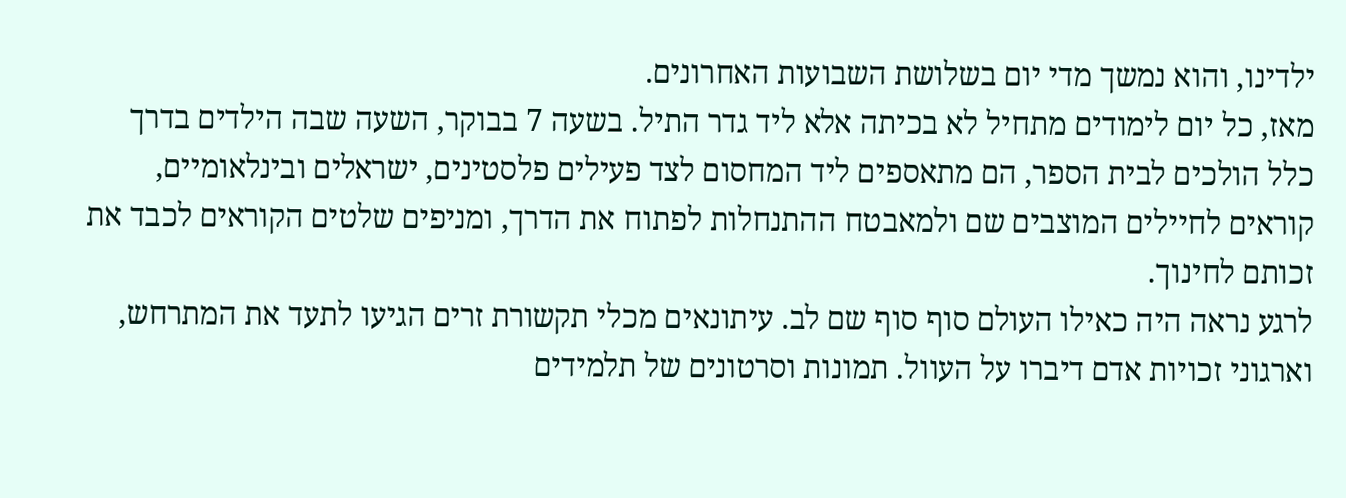ילדינו, והוא נמשך מדי יום בשלושת השבועות האחרונים.
מאז, כל יום לימודים מתחיל לא בכיתה אלא ליד גדר התיל. בשעה 7 בבוקר, השעה שבה הילדים בדרך כלל הולכים לבית הספר, הם מתאספים ליד המחסום לצד פעילים פלסטינים, ישראלים ובינלאומיים, קוראים לחיילים המוצבים שם ולמאבטח ההתנחלות לפתוח את הדרך, ומניפים שלטים הקוראים לכבד את זכותם לחינוך.
לרגע נראה היה כאילו העולם סוף סוף שם לב. עיתונאים מכלי תקשורת זרים הגיעו לתעד את המתרחש, וארגוני זכויות אדם דיברו על העוול. תמונות וסרטונים של תלמידים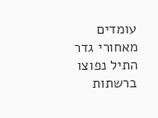עומדים מאחורי גדר התיל נפוצו ברשתות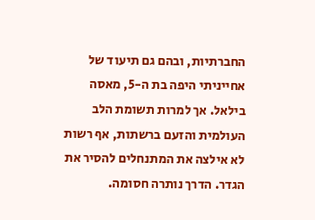החברתיות, ובהם גם תיעוד של אחייניתי היפה בת ה-5, מאסה בילאל. אך למרות תשומת הלב העולמית והזעם ברשתות, אף רשות לא אילצה את המתנחלים להסיר את הגדר. הדרך נותרה חסומה.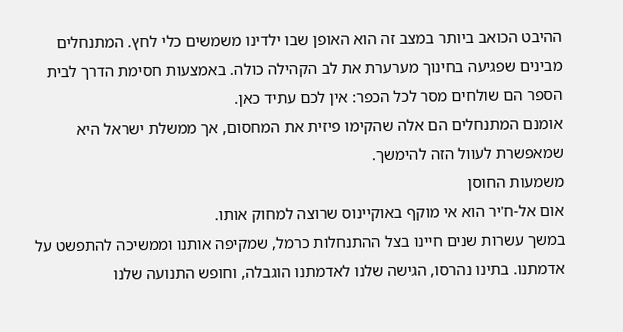ההיבט הכואב ביותר במצב זה הוא האופן שבו ילדינו משמשים כלי לחץ. המתנחלים מבינים שפגיעה בחינוך מערערת את לב הקהילה כולה. באמצעות חסימת הדרך לבית הספר הם שולחים מסר לכל הכפר: אין לכם עתיד כאן.
אומנם המתנחלים הם אלה שהקימו פיזית את המחסום, אך ממשלת ישראל היא שמאפשרת לעוול הזה להימשך.
משמעות החוסן
אום אל-ח'יר הוא אי מוקף באוקיינוס שרוצה למחוק אותו.
במשך עשרות שנים חיינו בצל ההתנחלות כרמל, שמקיפה אותנו וממשיכה להתפשט על אדמתנו. בתינו נהרסו, הגישה שלנו לאדמתנו הוגבלה, וחופש התנועה שלנו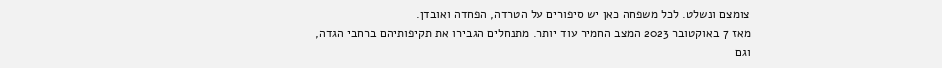צומצם ונשלט. לכל משפחה כאן יש סיפורים על הטרדה, הפחדה ואובדן.
מאז 7 באוקטובר 2023 המצב החמיר עוד יותר. מתנחלים הגבירו את תקיפותיהם ברחבי הגדה, וגם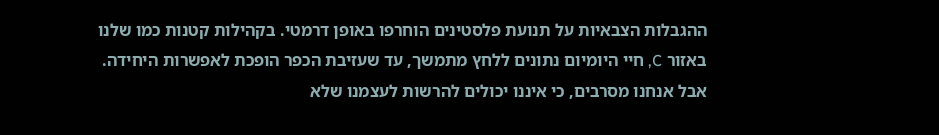ההגבלות הצבאיות על תנועת פלסטינים הוחרפו באופן דרמטי. בקהילות קטנות כמו שלנו באזור C, חיי היומיום נתונים ללחץ מתמשך, עד שעזיבת הכפר הופכת לאפשרות היחידה.
אבל אנחנו מסרבים, כי איננו יכולים להרשות לעצמנו שלא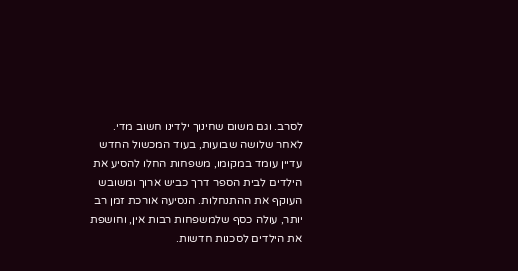לסרב. וגם משום שחינוך ילדינו חשוב מדי.
לאחר שלושה שבועות, בעוד המכשול החדש עדיין עומד במקומו, משפחות החלו להסיע את הילדים לבית הספר דרך כביש ארוך ומשובש העוקף את ההתנחלות. הנסיעה אורכת זמן רב יותר, עולה כסף שלמשפחות רבות אין, וחושפת את הילדים לסכנות חדשות.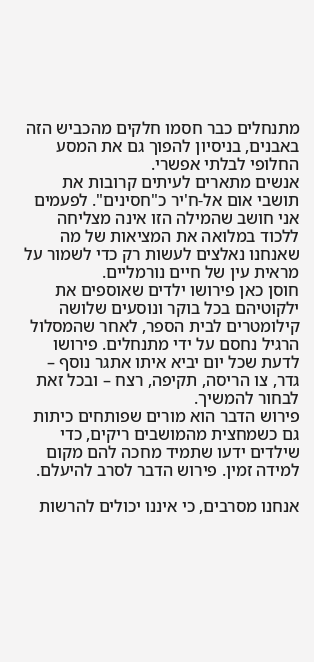מתנחלים כבר חסמו חלקים מהכביש הזה באבנים, בניסיון להפוך גם את המסע החלופי לבלתי אפשרי.
אנשים מתארים לעיתים קרובות את תושבי אום אל-ח'יר כ"חסינים". לפעמים אני חושב שהמילה הזו אינה מצליחה ללכוד במלואה את המציאות של מה שאנחנו נאלצים לעשות רק כדי לשמור על מראית עין של חיים נורמליים.
חוסן כאן פירושו ילדים שאוספים את ילקוטיהם בכל בוקר ונוסעים שלושה קילומטרים לבית הספר, לאחר שהמסלול הרגיל נחסם על ידי מתנחלים. פירושו לדעת שכל יום יביא איתו אתגר נוסף – גדר, צו הריסה, תקיפה, רצח – ובכל זאת לבחור להמשיך.
פירוש הדבר הוא מורים שפותחים כיתות גם כשמחצית מהמושבים ריקים, כדי שילדים ידעו שתמיד מחכה להם מקום למידה זמין. פירוש הדבר לסרב להיעלם.

אנחנו מסרבים, כי איננו יכולים להרשות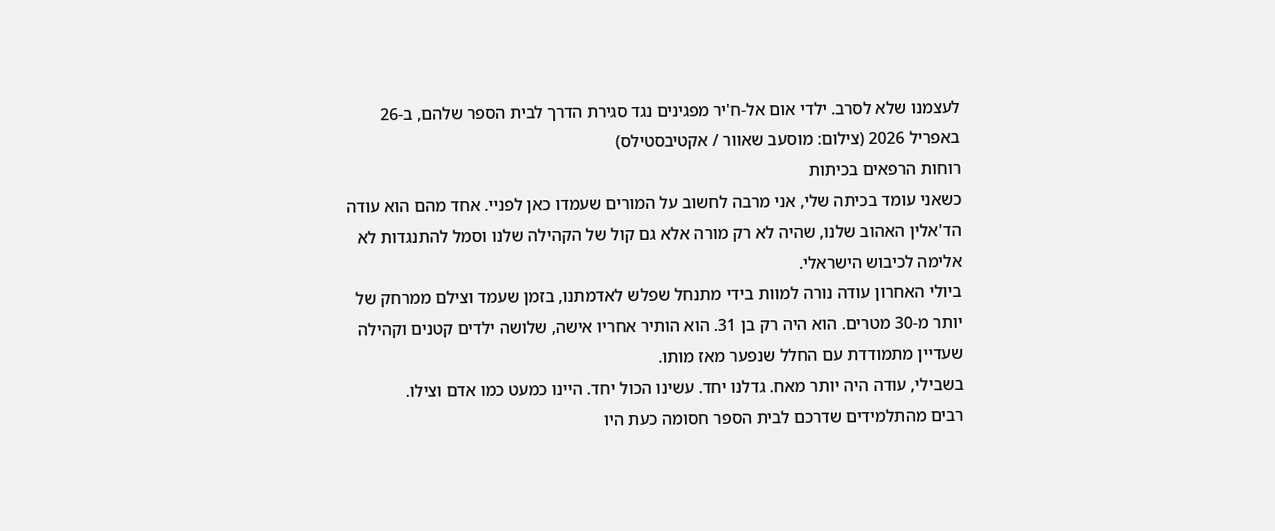לעצמנו שלא לסרב. ילדי אום אל-ח'יר מפגינים נגד סגירת הדרך לבית הספר שלהם, ב-26 באפריל 2026 (צילום: מוסעב שאוור / אקטיבסטילס)
רוחות הרפאים בכיתות
כשאני עומד בכיתה שלי, אני מרבה לחשוב על המורים שעמדו כאן לפניי. אחד מהם הוא עודה הד'אלין האהוב שלנו, שהיה לא רק מורה אלא גם קול של הקהילה שלנו וסמל להתנגדות לא אלימה לכיבוש הישראלי.
ביולי האחרון עודה נורה למוות בידי מתנחל שפלש לאדמתנו, בזמן שעמד וצילם ממרחק של יותר מ-30 מטרים. הוא היה רק בן 31. הוא הותיר אחריו אישה, שלושה ילדים קטנים וקהילה שעדיין מתמודדת עם החלל שנפער מאז מותו.
בשבילי, עודה היה יותר מאח. גדלנו יחד. עשינו הכול יחד. היינו כמעט כמו אדם וצילו.
רבים מהתלמידים שדרכם לבית הספר חסומה כעת היו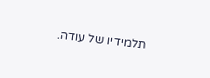תלמידיו של עודה.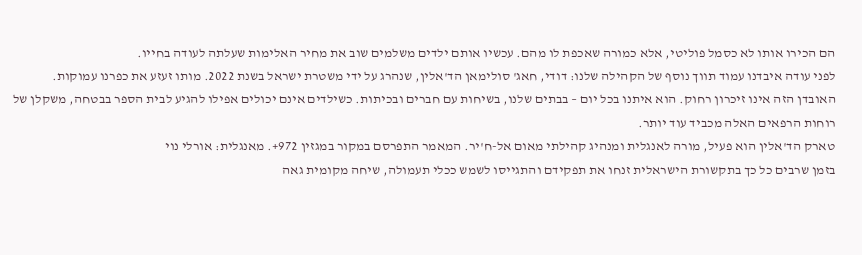הם הכירו אותו לא כסמל פוליטי, אלא כמורה שאכפת לו מהם. עכשיו אותם ילדים משלמים שוב את מחיר האלימות שעלתה לעודה בחייו.
לפני עודה איבדנו עמוד תווך נוסף של הקהילה שלנו: דודי, חאג' סולימאן הד'אלין, שנהרג על ידי משטרת ישראל בשנת 2022. מותו זעזע את כפרנו עמוקות.
האובדן הזה אינו זיכרון רחוק. הוא איתנו בכל יום – בבתים שלנו, בשיחות עם חברים ובכיתות. כשילדים אינם יכולים אפילו להגיע לבית הספר בבטחה, משקלן של רוחות הרפאים האלה מכביד עוד יותר.
טארק הד'אלין הוא פעיל, מורה לאנגלית ומנהיג קהילתי מאום אל-ח'יר. המאמר התפרסם במקור במגזין 972+. מאנגלית: אורלי נוי
בזמן שרבים כל כך בתקשורת הישראלית זנחו את תפקידם והתגייסו לשמש ככלי תעמולה, שיחה מקומית גאה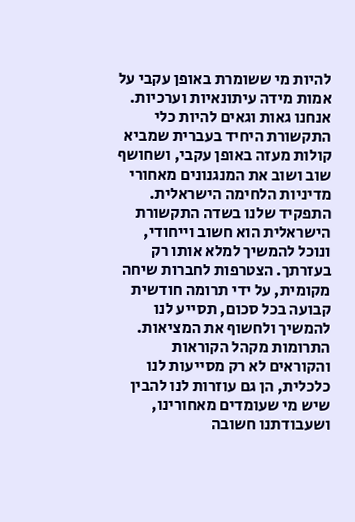להיות מי ששומרת באופן עקבי על אמות מידה עיתונאיות וערכיות. אנחנו גאות וגאים להיות כלי התקשורת היחיד בעברית שמביא קולות מעזה באופן עקבי, ושחושף שוב ושוב את המנגנונים מאחורי מדיניות הלחימה הישראלית. התפקיד שלנו בשדה התקשורת הישראלית הוא חשוב וייחודי, ונוכל להמשיך למלא אותו רק בעזרתך. הצטרפות לחברות שיחה מקומית, על ידי תרומה חודשית קבועה בכל סכום, תסייע לנו להמשיך ולחשוף את המציאות. התרומות מקהל הקוראות והקוראים לא רק מסייעות לנו כלכלית, הן גם עוזרות לנו להבין שיש מי שעומדים מאחורינו, ושעבודתנו חשובה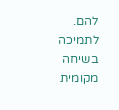להם.
לתמיכה בשיחה מקומית